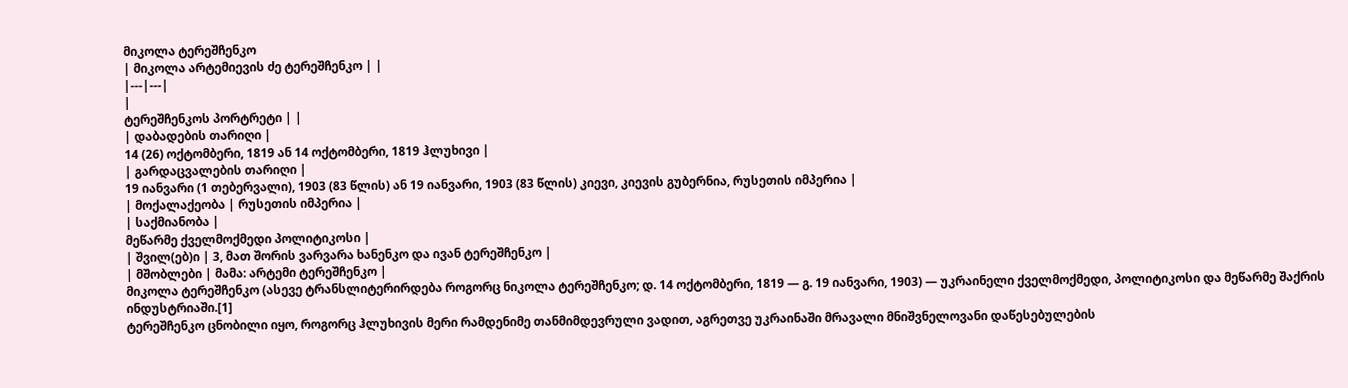მიკოლა ტერეშჩენკო
| მიკოლა არტემიევის ძე ტერეშჩენკო | |
|---|---|
|
ტერეშჩენკოს პორტრეტი | |
| დაბადების თარიღი |
14 (26) ოქტომბერი, 1819 ან 14 ოქტომბერი, 1819 ჰლუხივი |
| გარდაცვალების თარიღი |
19 იანვარი (1 თებერვალი), 1903 (83 წლის) ან 19 იანვარი, 1903 (83 წლის) კიევი, კიევის გუბერნია, რუსეთის იმპერია |
| მოქალაქეობა | რუსეთის იმპერია |
| საქმიანობა |
მეწარმე ქველმოქმედი პოლიტიკოსი |
| შვილ(ებ)ი | 3, მათ შორის ვარვარა ხანენკო და ივან ტერეშჩენკო |
| მშობლები | მამა: არტემი ტერეშჩენკო |
მიკოლა ტერეშჩენკო (ასევე ტრანსლიტერირდება როგორც ნიკოლა ტერეშჩენკო; დ. 14 ოქტომბერი, 1819 — გ. 19 იანვარი, 1903) — უკრაინელი ქველმოქმედი, პოლიტიკოსი და მეწარმე შაქრის ინდუსტრიაში.[1]
ტერეშჩენკო ცნობილი იყო, როგორც ჰლუხივის მერი რამდენიმე თანმიმდევრული ვადით, აგრეთვე უკრაინაში მრავალი მნიშვნელოვანი დაწესებულების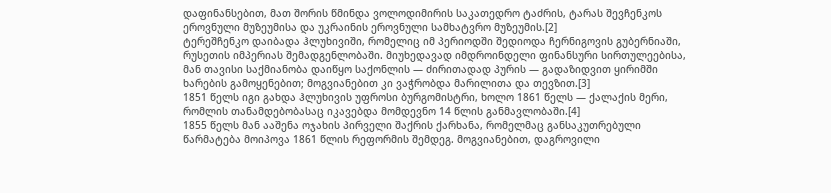დაფინანსებით, მათ შორის წმინდა ვოლოდიმირის საკათედრო ტაძრის, ტარას შევჩენკოს ეროვნული მუზეუმისა და უკრაინის ეროვნული სამხატვრო მუზეუმის.[2]
ტერეშჩენკო დაიბადა ჰლუხივიში, რომელიც იმ პერიოდში შედიოდა ჩერნიგოვის გუბერნიაში, რუსეთის იმპერიას შემადგენლობაში. მიუხედავად იმდროინდელი ფინანსური სირთულეებისა, მან თავისი საქმიანობა დაიწყო საქონლის — ძირითადად პურის — გადაზიდვით ყირიმში ხარების გამოყენებით; მოგვიანებით კი ვაჭრობდა მარილითა და თევზით.[3]
1851 წელს იგი გახდა ჰლუხივის უფროსი ბურგომისტრი, ხოლო 1861 წელს — ქალაქის მერი, რომლის თანამდებობასაც იკავებდა მომდევნო 14 წლის განმავლობაში.[4]
1855 წელს მან ააშენა ოჯახის პირველი შაქრის ქარხანა, რომელმაც განსაკუთრებული წარმატება მოიპოვა 1861 წლის რეფორმის შემდეგ. მოგვიანებით, დაგროვილი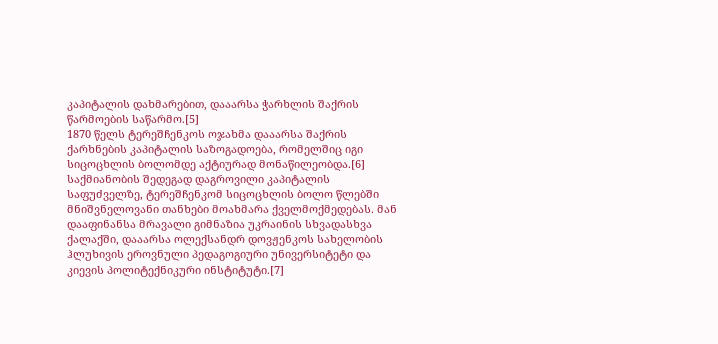კაპიტალის დახმარებით, დააარსა ჭარხლის შაქრის წარმოების საწარმო.[5]
1870 წელს ტერეშჩენკოს ოჯახმა დააარსა შაქრის ქარხნების კაპიტალის საზოგადოება, რომელშიც იგი სიცოცხლის ბოლომდე აქტიურად მონაწილეობდა.[6]
საქმიანობის შედეგად დაგროვილი კაპიტალის საფუძველზე, ტერეშჩენკომ სიცოცხლის ბოლო წლებში მნიშვნელოვანი თანხები მოახმარა ქველმოქმედებას. მან დააფინანსა მრავალი გიმნაზია უკრაინის სხვადასხვა ქალაქში, დააარსა ოლექსანდრ დოვჟენკოს სახელობის ჰლუხივის ეროვნული პედაგოგიური უნივერსიტეტი და კიევის პოლიტექნიკური ინსტიტუტი.[7]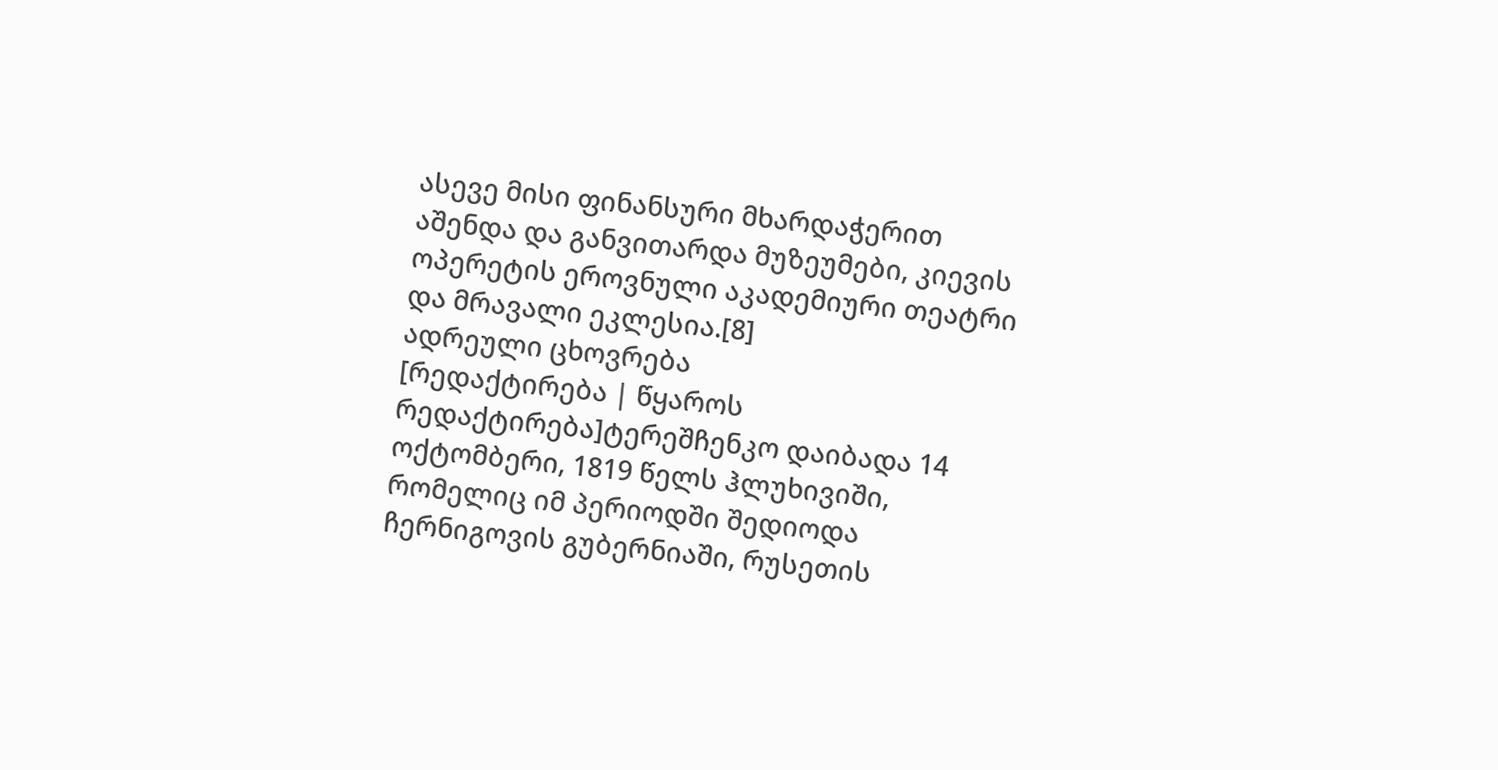ასევე მისი ფინანსური მხარდაჭერით აშენდა და განვითარდა მუზეუმები, კიევის ოპერეტის ეროვნული აკადემიური თეატრი და მრავალი ეკლესია.[8]
ადრეული ცხოვრება
[რედაქტირება | წყაროს რედაქტირება]ტერეშჩენკო დაიბადა 14 ოქტომბერი, 1819 წელს ჰლუხივიში, რომელიც იმ პერიოდში შედიოდა ჩერნიგოვის გუბერნიაში, რუსეთის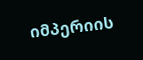იმპერიის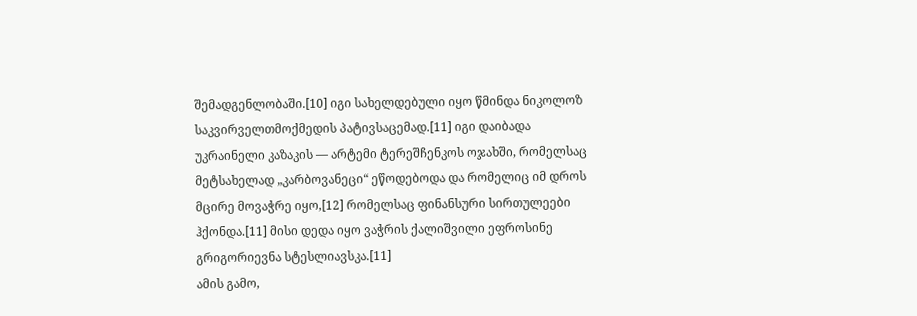შემადგენლობაში.[10] იგი სახელდებული იყო წმინდა ნიკოლოზ საკვირველთმოქმედის პატივსაცემად.[11] იგი დაიბადა უკრაინელი კაზაკის — არტემი ტერეშჩენკოს ოჯახში, რომელსაც მეტსახელად „კარბოვანეცი“ ეწოდებოდა და რომელიც იმ დროს მცირე მოვაჭრე იყო,[12] რომელსაც ფინანსური სირთულეები ჰქონდა.[11] მისი დედა იყო ვაჭრის ქალიშვილი ეფროსინე გრიგორიევნა სტესლიავსკა.[11]
ამის გამო,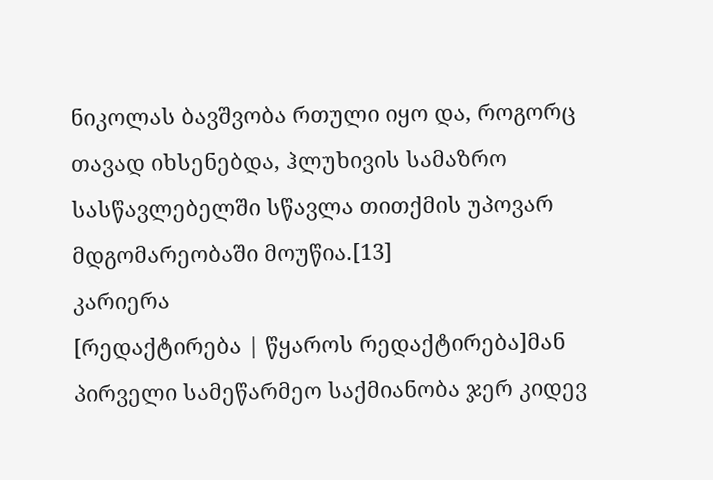ნიკოლას ბავშვობა რთული იყო და, როგორც თავად იხსენებდა, ჰლუხივის სამაზრო სასწავლებელში სწავლა თითქმის უპოვარ მდგომარეობაში მოუწია.[13]
კარიერა
[რედაქტირება | წყაროს რედაქტირება]მან პირველი სამეწარმეო საქმიანობა ჯერ კიდევ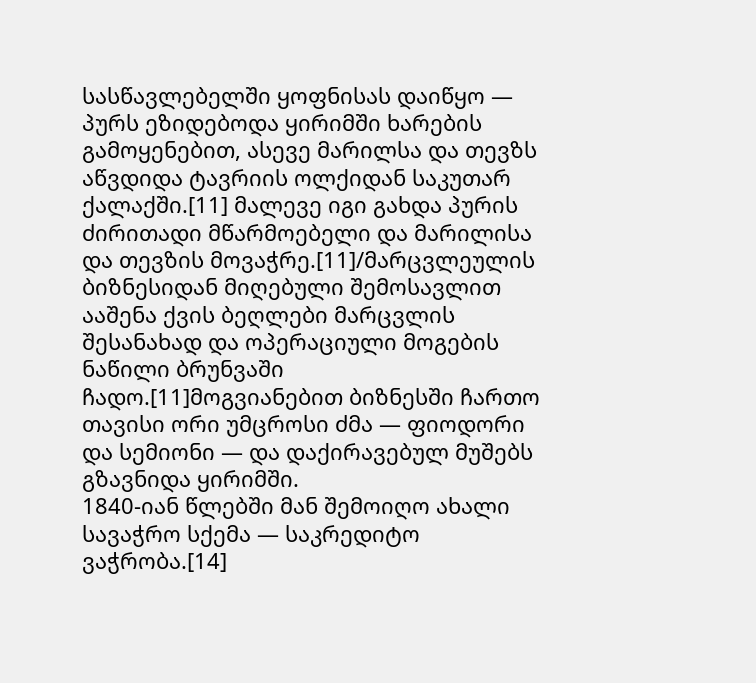სასწავლებელში ყოფნისას დაიწყო — პურს ეზიდებოდა ყირიმში ხარების გამოყენებით, ასევე მარილსა და თევზს აწვდიდა ტავრიის ოლქიდან საკუთარ ქალაქში.[11] მალევე იგი გახდა პურის ძირითადი მწარმოებელი და მარილისა და თევზის მოვაჭრე.[11]/მარცვლეულის ბიზნესიდან მიღებული შემოსავლით ააშენა ქვის ბეღლები მარცვლის შესანახად და ოპერაციული მოგების ნაწილი ბრუნვაში ჩადო.[11]მოგვიანებით ბიზნესში ჩართო თავისი ორი უმცროსი ძმა — ფიოდორი და სემიონი — და დაქირავებულ მუშებს გზავნიდა ყირიმში.
1840-იან წლებში მან შემოიღო ახალი სავაჭრო სქემა — საკრედიტო ვაჭრობა.[14]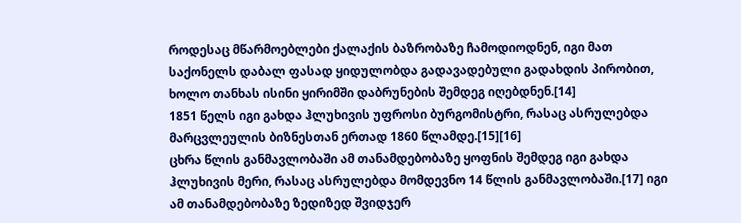როდესაც მწარმოებლები ქალაქის ბაზრობაზე ჩამოდიოდნენ, იგი მათ საქონელს დაბალ ფასად ყიდულობდა გადავადებული გადახდის პირობით, ხოლო თანხას ისინი ყირიმში დაბრუნების შემდეგ იღებდნენ.[14]
1851 წელს იგი გახდა ჰლუხივის უფროსი ბურგომისტრი, რასაც ასრულებდა მარცვლეულის ბიზნესთან ერთად 1860 წლამდე.[15][16]
ცხრა წლის განმავლობაში ამ თანამდებობაზე ყოფნის შემდეგ იგი გახდა ჰლუხივის მერი, რასაც ასრულებდა მომდევნო 14 წლის განმავლობაში.[17] იგი ამ თანამდებობაზე ზედიზედ შვიდჯერ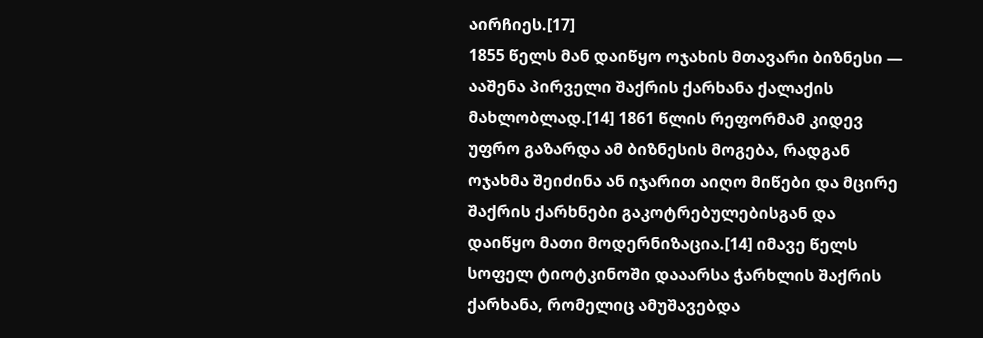აირჩიეს.[17]
1855 წელს მან დაიწყო ოჯახის მთავარი ბიზნესი — ააშენა პირველი შაქრის ქარხანა ქალაქის მახლობლად.[14] 1861 წლის რეფორმამ კიდევ უფრო გაზარდა ამ ბიზნესის მოგება, რადგან ოჯახმა შეიძინა ან იჯარით აიღო მიწები და მცირე შაქრის ქარხნები გაკოტრებულებისგან და დაიწყო მათი მოდერნიზაცია.[14] იმავე წელს სოფელ ტიოტკინოში დააარსა ჭარხლის შაქრის ქარხანა, რომელიც ამუშავებდა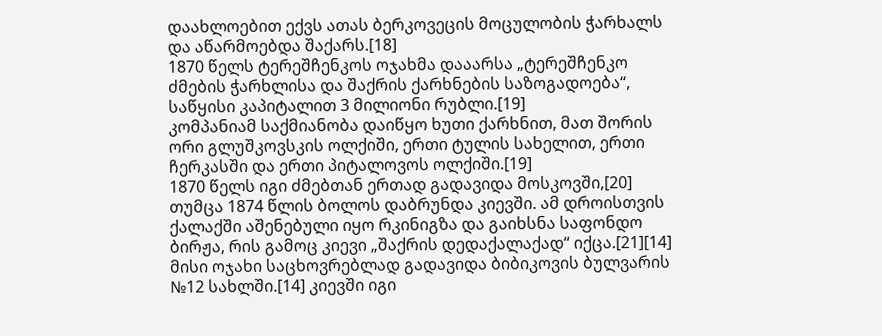დაახლოებით ექვს ათას ბერკოვეცის მოცულობის ჭარხალს და აწარმოებდა შაქარს.[18]
1870 წელს ტერეშჩენკოს ოჯახმა დააარსა „ტერეშჩენკო ძმების ჭარხლისა და შაქრის ქარხნების საზოგადოება“, საწყისი კაპიტალით 3 მილიონი რუბლი.[19]
კომპანიამ საქმიანობა დაიწყო ხუთი ქარხნით, მათ შორის ორი გლუშკოვსკის ოლქიში, ერთი ტულის სახელით, ერთი ჩერკასში და ერთი პიტალოვოს ოლქიში.[19]
1870 წელს იგი ძმებთან ერთად გადავიდა მოსკოვში,[20] თუმცა 1874 წლის ბოლოს დაბრუნდა კიევში. ამ დროისთვის ქალაქში აშენებული იყო რკინიგზა და გაიხსნა საფონდო ბირჟა, რის გამოც კიევი „შაქრის დედაქალაქად“ იქცა.[21][14]
მისი ოჯახი საცხოვრებლად გადავიდა ბიბიკოვის ბულვარის №12 სახლში.[14] კიევში იგი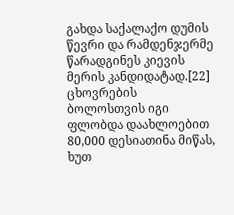გახდა საქალაქო დუმის წევრი და რამდენჯერმე წარადგინეს კიევის მერის კანდიდატად.[22]
ცხოვრების ბოლოსთვის იგი ფლობდა დაახლოებით 80,000 დესიათინა მიწას, ხუთ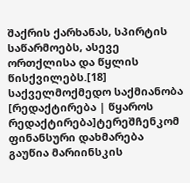შაქრის ქარხანას, სპირტის საწარმოებს, ასევე ორთქლისა და წყლის წისქვილებს.[18]
საქველმოქმედო საქმიანობა
[რედაქტირება | წყაროს რედაქტირება]ტერეშჩენკომ ფინანსური დახმარება გაუწია მარიინსკის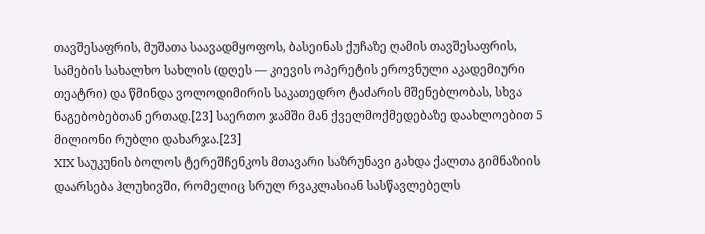თავშესაფრის, მუშათა საავადმყოფოს, ბასეინას ქუჩაზე ღამის თავშესაფრის, სამების სახალხო სახლის (დღეს — კიევის ოპერეტის ეროვნული აკადემიური თეატრი) და წმინდა ვოლოდიმირის საკათედრო ტაძარის მშენებლობას, სხვა ნაგებობებთან ერთად.[23] საერთო ჯამში მან ქველმოქმედებაზე დაახლოებით 5 მილიონი რუბლი დახარჯა.[23]
XIX საუკუნის ბოლოს ტერეშჩენკოს მთავარი საზრუნავი გახდა ქალთა გიმნაზიის დაარსება ჰლუხივში, რომელიც სრულ რვაკლასიან სასწავლებელს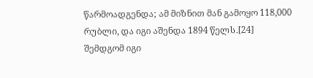წარმოადგენდა; ამ მიზნით მან გამოყო 118,000 რუბლი, და იგი აშენდა 1894 წელს.[24]
შემდგომ იგი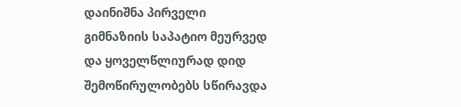დაინიშნა პირველი გიმნაზიის საპატიო მეურვედ და ყოველწლიურად დიდ შემოწირულობებს სწირავდა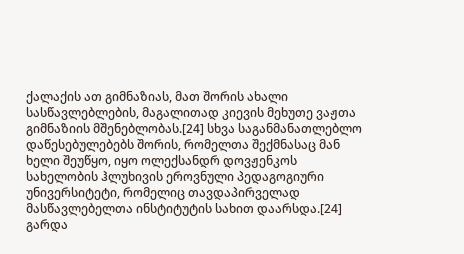ქალაქის ათ გიმნაზიას, მათ შორის ახალი სასწავლებლების, მაგალითად კიევის მეხუთე ვაჟთა გიმნაზიის მშენებლობას.[24] სხვა საგანმანათლებლო დაწესებულებებს შორის, რომელთა შექმნასაც მან ხელი შეუწყო, იყო ოლექსანდრ დოვჟენკოს სახელობის ჰლუხივის ეროვნული პედაგოგიური უნივერსიტეტი, რომელიც თავდაპირველად მასწავლებელთა ინსტიტუტის სახით დაარსდა.[24]
გარდა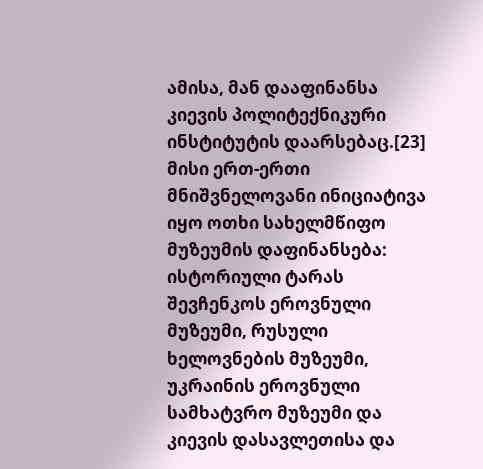ამისა, მან დააფინანსა კიევის პოლიტექნიკური ინსტიტუტის დაარსებაც.[23]
მისი ერთ-ერთი მნიშვნელოვანი ინიციატივა იყო ოთხი სახელმწიფო მუზეუმის დაფინანსება: ისტორიული ტარას შევჩენკოს ეროვნული მუზეუმი, რუსული ხელოვნების მუზეუმი, უკრაინის ეროვნული სამხატვრო მუზეუმი და კიევის დასავლეთისა და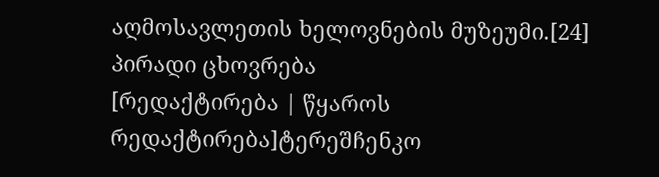აღმოსავლეთის ხელოვნების მუზეუმი.[24]
პირადი ცხოვრება
[რედაქტირება | წყაროს რედაქტირება]ტერეშჩენკო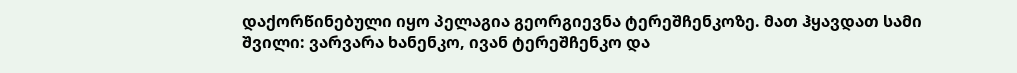დაქორწინებული იყო პელაგია გეორგიევნა ტერეშჩენკოზე. მათ ჰყავდათ სამი შვილი: ვარვარა ხანენკო, ივან ტერეშჩენკო და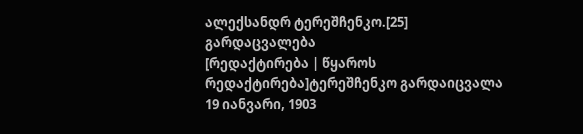ალექსანდრ ტერეშჩენკო.[25]
გარდაცვალება
[რედაქტირება | წყაროს რედაქტირება]ტერეშჩენკო გარდაიცვალა 19 იანვარი, 1903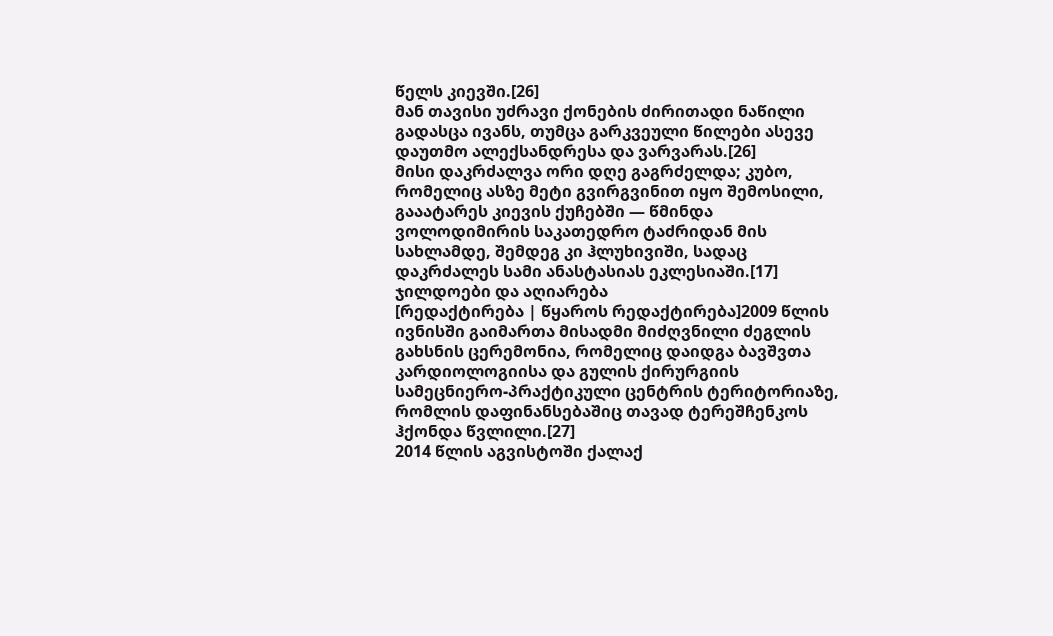წელს კიევში.[26]
მან თავისი უძრავი ქონების ძირითადი ნაწილი გადასცა ივანს, თუმცა გარკვეული წილები ასევე დაუთმო ალექსანდრესა და ვარვარას.[26]
მისი დაკრძალვა ორი დღე გაგრძელდა; კუბო, რომელიც ასზე მეტი გვირგვინით იყო შემოსილი, გააატარეს კიევის ქუჩებში — წმინდა ვოლოდიმირის საკათედრო ტაძრიდან მის სახლამდე, შემდეგ კი ჰლუხივიში, სადაც დაკრძალეს სამი ანასტასიას ეკლესიაში.[17]
ჯილდოები და აღიარება
[რედაქტირება | წყაროს რედაქტირება]2009 წლის ივნისში გაიმართა მისადმი მიძღვნილი ძეგლის გახსნის ცერემონია, რომელიც დაიდგა ბავშვთა კარდიოლოგიისა და გულის ქირურგიის სამეცნიერო-პრაქტიკული ცენტრის ტერიტორიაზე, რომლის დაფინანსებაშიც თავად ტერეშჩენკოს ჰქონდა წვლილი.[27]
2014 წლის აგვისტოში ქალაქ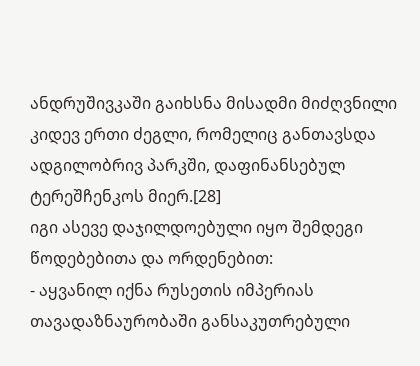ანდრუშივკაში გაიხსნა მისადმი მიძღვნილი კიდევ ერთი ძეგლი, რომელიც განთავსდა ადგილობრივ პარკში, დაფინანსებულ ტერეშჩენკოს მიერ.[28]
იგი ასევე დაჯილდოებული იყო შემდეგი წოდებებითა და ორდენებით:
- აყვანილ იქნა რუსეთის იმპერიას თავადაზნაურობაში განსაკუთრებული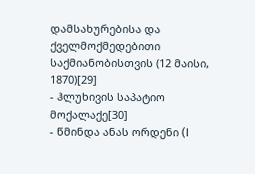დამსახურებისა და ქველმოქმედებითი საქმიანობისთვის (12 მაისი, 1870)[29]
- ჰლუხივის საპატიო მოქალაქე[30]
- წმინდა ანას ორდენი (I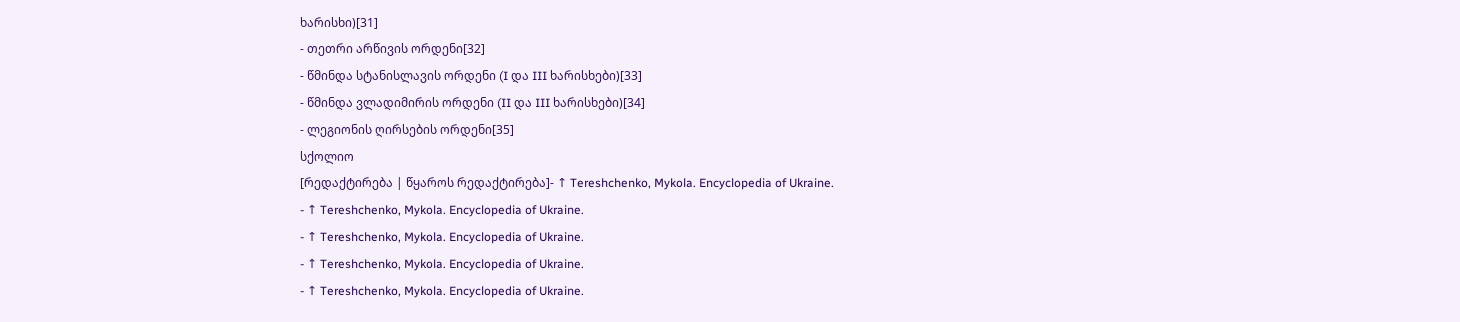ხარისხი)[31]
- თეთრი არწივის ორდენი[32]
- წმინდა სტანისლავის ორდენი (I და III ხარისხები)[33]
- წმინდა ვლადიმირის ორდენი (II და III ხარისხები)[34]
- ლეგიონის ღირსების ორდენი[35]
სქოლიო
[რედაქტირება | წყაროს რედაქტირება]- ↑ Tereshchenko, Mykola. Encyclopedia of Ukraine.
- ↑ Tereshchenko, Mykola. Encyclopedia of Ukraine.
- ↑ Tereshchenko, Mykola. Encyclopedia of Ukraine.
- ↑ Tereshchenko, Mykola. Encyclopedia of Ukraine.
- ↑ Tereshchenko, Mykola. Encyclopedia of Ukraine.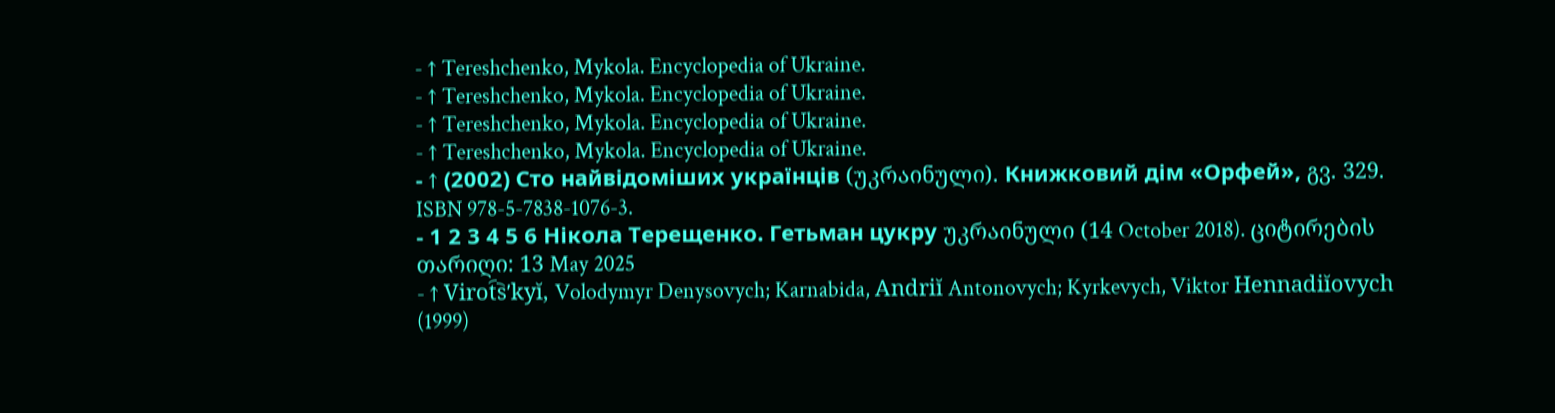- ↑ Tereshchenko, Mykola. Encyclopedia of Ukraine.
- ↑ Tereshchenko, Mykola. Encyclopedia of Ukraine.
- ↑ Tereshchenko, Mykola. Encyclopedia of Ukraine.
- ↑ Tereshchenko, Mykola. Encyclopedia of Ukraine.
- ↑ (2002) Сто найвідоміших українців (უკრაინული). Книжковий дім «Орфей», გვ. 329. ISBN 978-5-7838-1076-3.
- 1 2 3 4 5 6 Нікола Терещенко. Гетьман цукру უკრაინული (14 October 2018). ციტირების თარიღი: 13 May 2025
- ↑ Virot︠s︡ʹkyĭ, Volodymyr Denysovych; Karnabida, Andriĭ Antonovych; Kyrkevych, Viktor Hennadiĭovych (1999)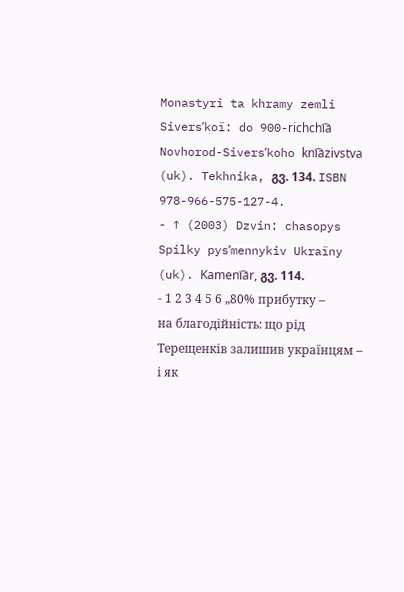Monastyri ta khramy zemli Siversʹkoï: do 900-richchi︠a︡ Novhorod-Siversʹkoho kni︠a︡zivstva (uk). Tekhnika, გვ. 134. ISBN 978-966-575-127-4.
- ↑ (2003) Dzvin: chasopys Spilky pysʹmennykiv Ukraïny (uk). Kameni︠a︡r, გვ. 114.
- 1 2 3 4 5 6 „80% прибутку – на благодійність: що рід Терещенків залишив українцям – і як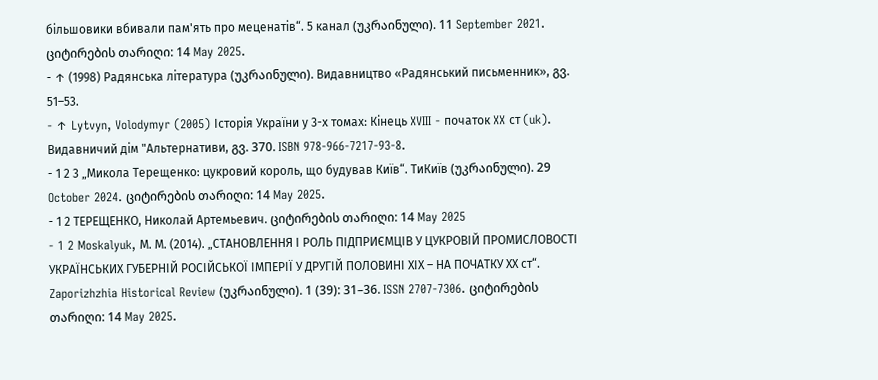більшовики вбивали пам'ять про меценатів“. 5 канал (უკრაინული). 11 September 2021. ციტირების თარიღი: 14 May 2025.
- ↑ (1998) Радянська література (უკრაინული). Видавництво «Радянський письменник», გვ. 51–53.
- ↑ Lytvyn, Volodymyr (2005) Історія України у 3-х томах: Кінець XVIII - початок XX ст (uk). Видавничий дім "Альтернативи, გვ. 370. ISBN 978-966-7217-93-8.
- 1 2 3 „Микола Терещенко: цукровий король, що будував Київ“. ТиКиїв (უკრაინული). 29 October 2024. ციტირების თარიღი: 14 May 2025.
- 1 2 ТЕРЕЩЕНКО, Николай Артемьевич. ციტირების თარიღი: 14 May 2025
- 1 2 Moskalyuk, М. М. (2014). „СТАНОВЛЕННЯ І РОЛЬ ПІДПРИЄМЦІВ У ЦУКРОВІЙ ПРОМИСЛОВОСТІ УКРАЇНСЬКИХ ГУБЕРНІЙ РОСІЙСЬКОЇ ІМПЕРІЇ У ДРУГІЙ ПОЛОВИНІ ХІХ – НА ПОЧАТКУ ХХ ст“. Zaporizhzhia Historical Review (უკრაინული). 1 (39): 31–36. ISSN 2707-7306. ციტირების თარიღი: 14 May 2025.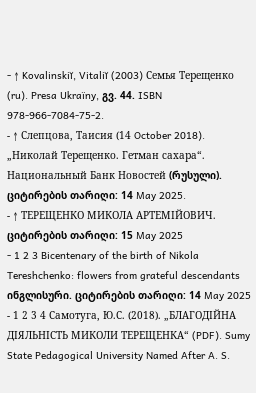- ↑ Kovalinskiĭ, Vitaliĭ (2003) Семья Терещенко (ru). Presa Ukraïny, გვ. 44. ISBN 978-966-7084-75-2.
- ↑ Слепцова, Таисия (14 October 2018). „Николай Терещенко. Гетман сахара“. Национальный Банк Новостей (რუსული). ციტირების თარიღი: 14 May 2025.
- ↑ ТЕРЕЩЕНКО МИКОЛА АРТЕМІЙОВИЧ. ციტირების თარიღი: 15 May 2025
- 1 2 3 Bicentenary of the birth of Nikola Tereshchenko: flowers from grateful descendants ინგლისური. ციტირების თარიღი: 14 May 2025
- 1 2 3 4 Самотуга, Ю.С. (2018). „БЛАГОДІЙНА ДІЯЛЬНІСТЬ МИКОЛИ ТЕРЕЩЕНКА“ (PDF). Sumy State Pedagogical University Named After A. S.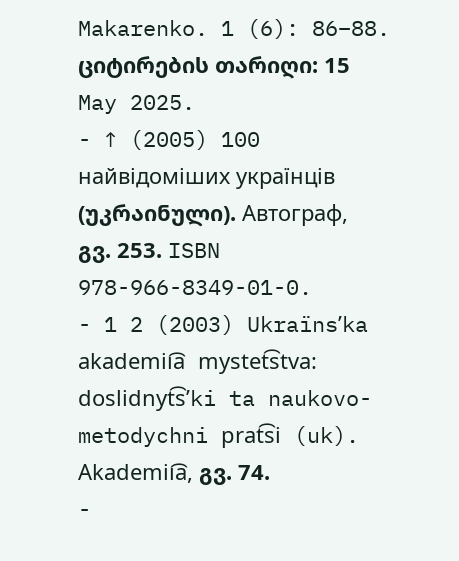Makarenko. 1 (6): 86–88. ციტირების თარიღი: 15 May 2025.
- ↑ (2005) 100 найвідоміших українців (უკრაინული). Автограф, გვ. 253. ISBN 978-966-8349-01-0.
- 1 2 (2003) Ukraïnsʹka akademii͡a mystet͡stva: doslidnyt͡sʹki ta naukovo-metodychni prat͡si (uk). Akademii͡a, გვ. 74.
-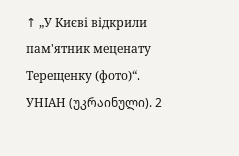↑ „У Києві відкрили пам'ятник меценату Терещенку (фото)“. УНІАН (უკრაინული). 2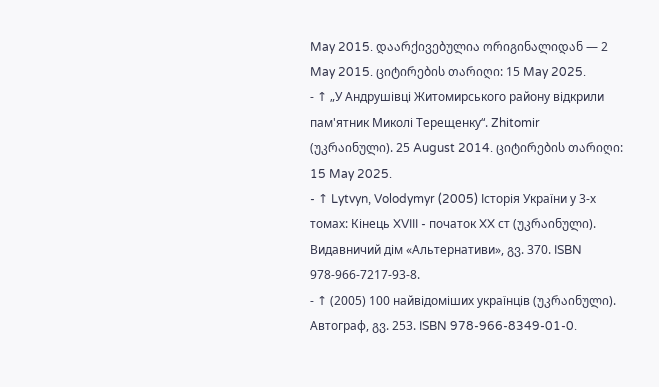May 2015. დაარქივებულია ორიგინალიდან — 2 May 2015. ციტირების თარიღი: 15 May 2025.
- ↑ „У Андрушівці Житомирського району відкрили пам'ятник Миколі Терещенку“. Zhitomir (უკრაინული). 25 August 2014. ციტირების თარიღი: 15 May 2025.
- ↑ Lytvyn, Volodymyr (2005) Історія України у 3-х томах: Кінець XVIII - початок XX ст (უკრაინული). Видавничий дім «Альтернативи», გვ. 370. ISBN 978-966-7217-93-8.
- ↑ (2005) 100 найвідоміших українців (უკრაინული). Автограф, გვ. 253. ISBN 978-966-8349-01-0.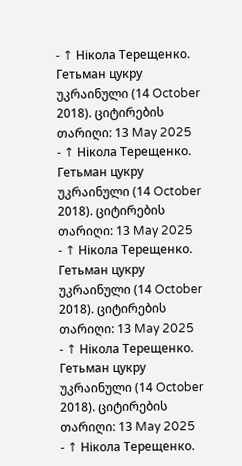- ↑ Нікола Терещенко. Гетьман цукру უკრაინული (14 October 2018). ციტირების თარიღი: 13 May 2025
- ↑ Нікола Терещенко. Гетьман цукру უკრაინული (14 October 2018). ციტირების თარიღი: 13 May 2025
- ↑ Нікола Терещенко. Гетьман цукру უკრაინული (14 October 2018). ციტირების თარიღი: 13 May 2025
- ↑ Нікола Терещенко. Гетьман цукру უკრაინული (14 October 2018). ციტირების თარიღი: 13 May 2025
- ↑ Нікола Терещенко.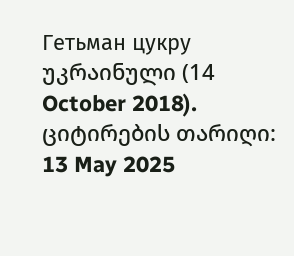Гетьман цукру უკრაინული (14 October 2018). ციტირების თარიღი: 13 May 2025